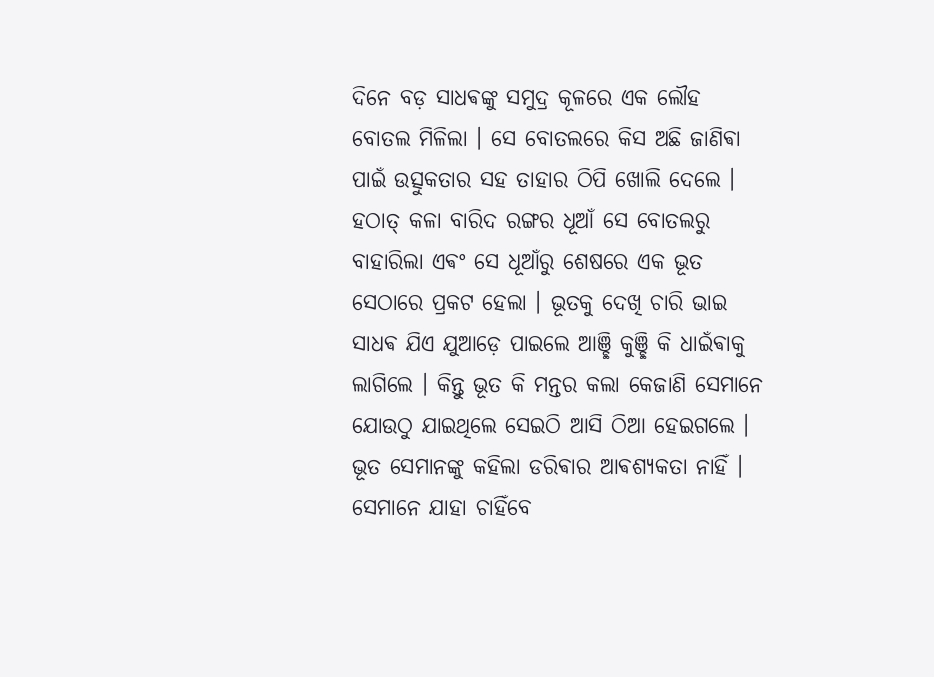ଦିନେ ବଡ଼ ସାଧଵଙ୍କୁ ସମୁଦ୍ର କୂଳରେ ଏକ ଲୌହ ବୋତଲ ମିଳିଲା । ସେ ବୋତଲରେ କିସ ଅଛି ଜାଣିଵା ପାଇଁ ଉତ୍ସୁକତାର ସହ ତାହାର ଠିପି ଖୋଲି ଦେଲେ ।
ହଠାତ୍ କଳା ବାରିଦ ରଙ୍ଗର ଧୂଆଁ ସେ ବୋତଲରୁ ବାହାରିଲା ଏଵଂ ସେ ଧୂଆଁରୁ ଶେଷରେ ଏକ ଭୂତ ସେଠାରେ ପ୍ରକଟ ହେଲା । ଭୂତକୁ ଦେଖି ଚାରି ଭାଇ ସାଧଵ ଯିଏ ଯୁଆଡ଼େ ପାଇଲେ ଆଞ୍ଛି କୁଞ୍ଛି କି ଧାଇଁଵାକୁ ଲାଗିଲେ । କିନ୍ତୁ ଭୂତ କି ମନ୍ତର କଲା କେଜାଣି ସେମାନେ ଯୋଉଠୁ ଯାଇଥିଲେ ସେଇଠି ଆସି ଠିଆ ହେଇଗଲେ ।
ଭୂତ ସେମାନଙ୍କୁ କହିଲା ଡରିଵାର ଆଵଶ୍ୟକତା ନାହିଁ । ସେମାନେ ଯାହା ଚାହିଁବେ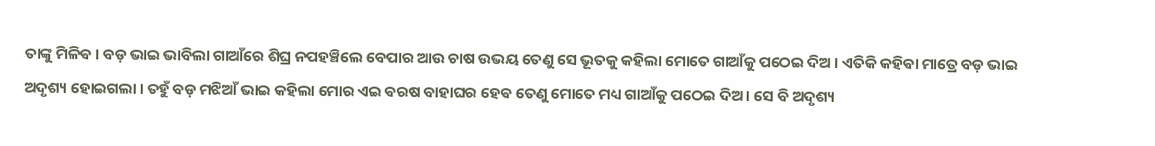ତାଙ୍କୁ ମିଳିଵ । ବଡ଼ ଭାଇ ଭାବିଲା ଗାଆଁରେ ଶିଘ୍ର ନପହଞ୍ଚିଲେ ବେପାର ଆଉ ଚାଷ ଉଭୟ ତେଣୁ ସେ ଭୂତକୁ କହିଲା ମୋତେ ଗାଆଁକୁ ପଠେଇ ଦିଅ । ଏତିକି କହିଵା ମାତ୍ରେ ବଡ଼ ଭାଇ ଅଦୃଶ୍ୟ ହୋଇଗଲା । ତହୁଁ ବଡ଼ ମଝିଆଁ ଭାଇ କହିଲା ମୋର ଏଇ ଵରଷ ବାହାଘର ହେଵ ତେଣୁ ମୋତେ ମଧ୍ୟ ଗାଆଁକୁ ପଠେଇ ଦିଅ । ସେ ବି ଅଦୃଶ୍ୟ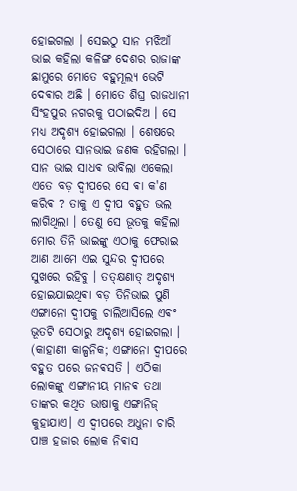ହୋଇଗଲା । ସେଇଠୁ ସାନ ମଝିଆଁ ଭାଇ କହିଲା କଳିଙ୍ଗ ଦେଶର ରାଜାଙ୍କ ଛାମୁରେ ମୋତେ ବହୁମୂଲ୍ୟ ଭେଟି ଦେଵାର ଅଛି । ମୋତେ ଶିଘ୍ର ରାଜଧାନୀ ସିଂହପୁର ନଗରକୁ ପଠାଇଦିଅ । ସେ ମଧ୍ୟ ଅଦୃଶ୍ୟ ହୋଇଗଲା । ଶେଷରେ ସେଠାରେ ସାନଭାଇ ଜଣକ ରହିଗଲା । ସାନ ଭାଇ ସାଧଵ ଭାବିଲା ଏକେଲା ଏତେ ବଡ଼ ଦ୍ଵୀପରେ ସେ ଵା କ'ଣ କରିଵ ? ତାକୁ ଏ ଦ୍ଵୀପ ବହୁତ ଭଲ ଲାଗିଥିଲା । ତେଣୁ ସେ ଭୂତକୁ କହିଲା ମୋର ତିନି ଭାଇଙ୍କୁ ଏଠାକୁ ଫେରାଇ ଆଣ ଆମେ ଏଇ ସୁନ୍ଦର ଦ୍ଵୀପରେ ସୁଖରେ ରହିବୁ । ତତ୍କ୍ଷଣାତ୍ ଅଦୃଶ୍ୟ ହୋଇଯାଇଥିଵା ବଡ଼ ତିନିଭାଇ ପୁଣି ଏଙ୍ଗାନୋ ଦ୍ଵୀପକୁ ଚାଲିଆସିଲେ ଏଵଂ ଭୂତଟି ସେଠାରୁ ଅଦୃଶ୍ୟ ହୋଇଗଲା ।
(କାହାଣୀ କାଳ୍ପନିକ; ଏଙ୍ଗାନୋ ଦ୍ଵୀପରେ ବହୁତ ପରେ ଜନଵସତି । ଏଠିକା ଲୋକଙ୍କୁ ଏଙ୍ଗାନୀୟ ମାନଵ ତଥା ତାଙ୍କର କଥିତ ଭାଷାକୁ ଏଙ୍ଗାନିଜ୍ କୁହାଯାଏ। ଏ ଦ୍ଵୀପରେ ଅଧୁନା ଚାରି ପାଞ୍ଚ ହଜାର ଲୋକ ନିଵାସ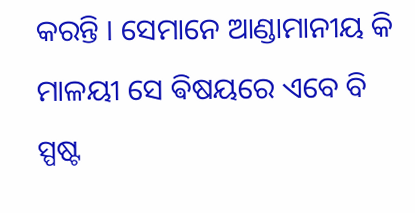କରନ୍ତି । ସେମାନେ ଆଣ୍ଡାମାନୀୟ କି ମାଳୟୀ ସେ ଵିଷୟରେ ଏବେ ବି ସ୍ପଷ୍ଟ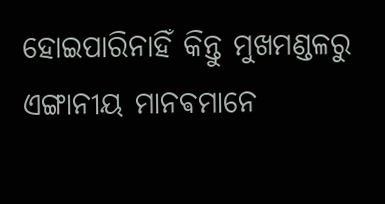ହୋଇପାରିନାହିଁ କିନ୍ତୁ ମୁଖମଣ୍ଡଳରୁ ଏଙ୍ଗାନୀୟ ମାନଵମାନେ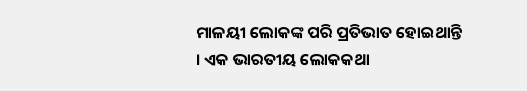ମାଳୟୀ ଲୋକଙ୍କ ପରି ପ୍ରତିଭାତ ହୋଇଥାନ୍ତି । ଏକ ଭାରତୀୟ ଲୋକକଥା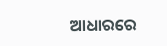ଆଧାରରେ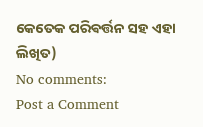କେତେକ ପରିଵର୍ତ୍ତନ ସହ ଏହା ଲିଖିତ)
No comments:
Post a Comment